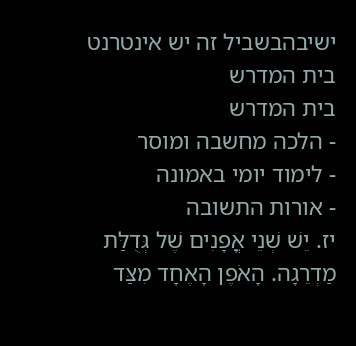ישיבהבשביל זה יש אינטרנט בית המדרש
בית המדרש
- הלכה מחשבה ומוסר
- לימוד יומי באמונה
- אורות התשובה
יז. יֵשׁ שְׁנֵי אֳפָנִים שֶׁל גְּדֻלַּת מַדְרֵגָה. הָאֹפֶן הָאֶחָד מִצַּד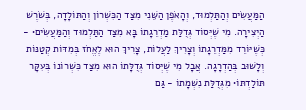הַמַּעֲשִׂים וְהַתַּלְמוּד, וְהָאֹפֶן הַשֵּׁנִי מִצַּד הַכִּשְׁרוֹן וְהַתּוֹלָדָה, בְּשֹׁרֶשׁ הַיְצִירָה. מִי שֶׁיְּסוֹד גְּדֻלַּת מַדְרֵגָתוֹ בָּא מִצַּד הַתַּלְמוּד וְהַמַּעֲשִׂים• - כְּשֶׁיּוֹרֵד מִמַּדְרֵגָתוֹ וְצָרִיךְ לַעֲלוֹת, צָרִיךְ הוּא לֶאֱחֹז בְּמִדּוֹת קְטַנּוֹת וְלָשׁוּב בְּהַדְרָגָה. אֲבָל מִי שֶׁיְּסוֹד גְּדֻלָּתוֹ הוּא מִצַּד כִּשְׁרוֹנוֹ בְּעִקָּר תּוֹלַדְתּוֹ• מִגְּדֻלַּת נִשְׁמָתוֹ - גַּם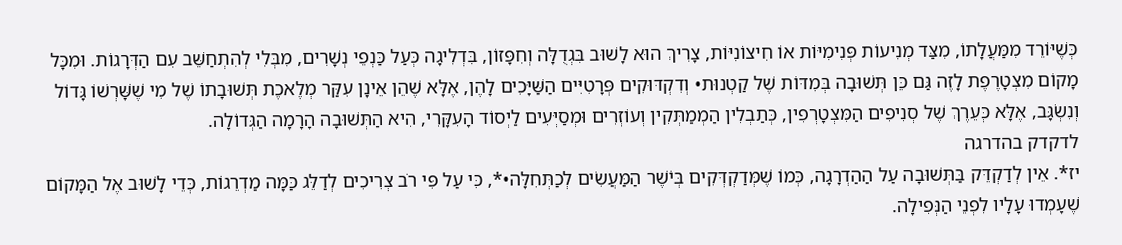כְּשֶׁיּוֹרֵד מִמַּעֲלָתוֹ, מִצַּד מְנִיעוֹת פְּנִימִיּוֹת אוֹ חִיצוֹנִיּוֹת, צָרִיךְ הוּא לָשׁוּב בִּגְדֻלָּה וְחִפָּזוֹן, בִּדְלִיגָה כְּעַל כַּנְפֵי נְשָׁרִים, מִבְּלִי לְהִתְחַשֵּׁב עִם הַדְּרָגוֹת. וּמִכָּל מָקוֹם מִצְטָרֶפֶת לָזֶה גַּם כֵּן תְּשׁוּבָה בְּמִדּוֹת שֶׁל קַטְנוּת• וְדִקְדּוּקִים פְּרָטִיִּים הַשַּׁיָּכִים לָהֶן, אֶלָּא שֶׁהֵן אֵינָן עִקַּר מְלֶאכֶת תְּשׁוּבָתוֹ שֶׁל מִי שֶׁשָּׁרְשׁוֹ גָּדוֹל וְנִשְׂגָּב, אֶלָּא כְּעֵרֶךְ שֶׁל סְנִיפִים הַמִּצְטָרְפִין, כְּתַבְלִין הַמְמַתְּקִין וְעוֹזְרִים וּמְסַיְּעִים לַיְסוֹד הָעִקָּרִי, הִיא הַתְּשׁוּבָה הָרָמָה הַגְּדוֹלָה.
לדקדק בהדרגה
יז*. אֵין לְדַקְדֵּק בַּתְּשׁוּבָה עַל הַהַדְרָגָה, כְּמוֹ שֶׁמְּדַקְדְּקִים בְּיֹשֶׁר הַמַּעֲשִׂים לְכַתְּחִלָּה•*, כִּי עַל פִּי רֹב צְרִיכִים לְדַלֵּג כַּמָּה מַדְרֵגוֹת, כְּדֵי לָשׁוּב אֶל הַמָּקוֹם שֶׁעָמְדוּ עָלָיו לִפְנֵי הַנְּפִילָה.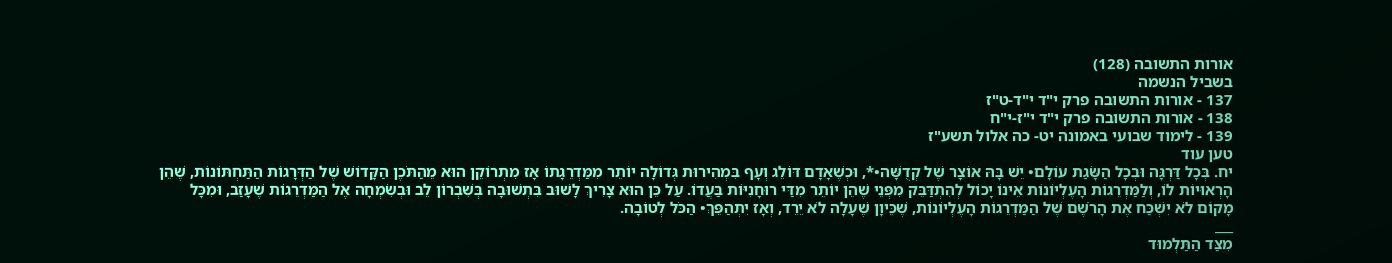אורות התשובה (128)
בשביל הנשמה
137 - אורות התשובה פרק י"ד י"ד-ט"ז
138 - אורות התשובה פרק י"ד י"ז-י"ח
139 - לימוד שבועי באמונה יט- כה אלול תשע"ז
טען עוד
יח. בְּכָל דַּרְגָּה וּבְכָל הַשָּׂגַת עוֹלָם• יֵשׁ בָּהּ אוֹצָר שֶׁל קְדֻשָּׁה•*, וּכְשֶׁאָדָם דּוֹלֵג וְעָף בִּמְהִירוּת גְּדוֹלָה יוֹתֵר מִמַּדְרֵגָתוֹ אָז מִתְרוֹקֵן הוּא מֵהַתֹּכֶן הַקָּדוֹשׁ שֶׁל הַדְּרָגוֹת הַתַּחְתּוֹנוֹת, שֶׁהֵן הָרְאוּיוֹת לוֹ, וְלַמַּדְרֵגוֹת הָעֶלְיוֹנוֹת אֵינוֹ יָכוֹל לְהִתְדַּבֵּק מִפְּנֵי שֶׁהֵן יוֹתֵר מִדַּי רוּחָנִיּוֹת בַּעֲדוֹ. עַל כֵּן הוּא צָרִיךְ לָשׁוּב בִּתְשׁוּבָה בְּשִׁבְרוֹן לֵב וּבְשִׂמְחָה אֶל הַמַּדְרֵגוֹת שֶׁעָזַב, וּמִכָּל מָקוֹם לֹא יִשְׁכַּח אֶת הָרֹשֶׁם שֶׁל הַמַּדְרֵגוֹת הָעֶלְיוֹנוֹת, שֶׁכֵּיוָן שֶׁעָלָה לֹא יֵרֵד, וְאָז יִתְהַפֵּךְ• הַכֹּל לְטוֹבָה.
___
מִצַּד הַתַּלְמוּד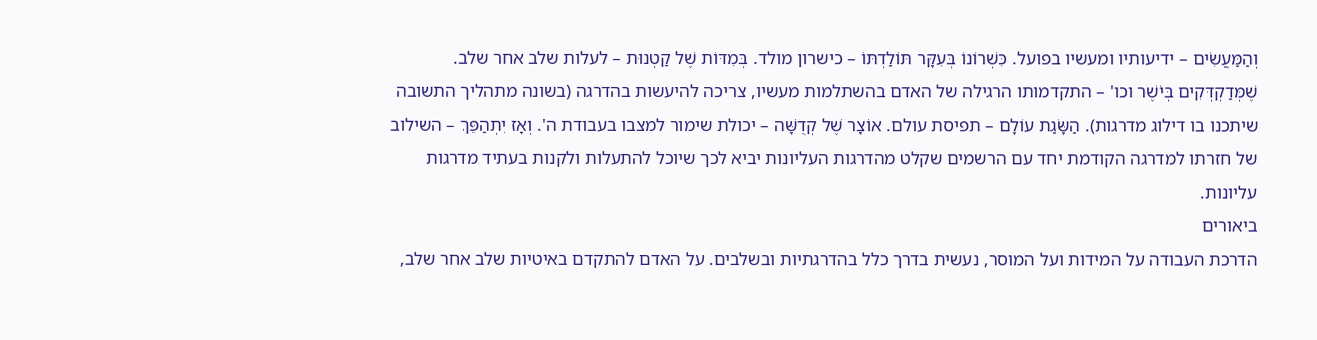וְהַמַּעֲשִׂים – ידיעותיו ומעשיו בפועל. כִּשְׁרוֹנוֹ בְּעִקָּר תּוֹלַדְתּוֹ – כישרון מולד. בְּמִדּוֹת שֶׁל קַטְנוּת – לעלות שלב אחר שלב. שֶׁמְּדַקְדְּקִים בְּיֹשֶׁר וכו' – התקדמותו הרגילה של האדם בהשתלמות מעשיו, צריכה להיעשות בהדרגה (בשונה מתהליך התשובה שיתכנו בו דילוג מדרגות). הַשָּׂגַת עוֹלָם – תפיסת עולם. אוֹצָר שֶׁל קְדֻשָּׁה – יכולת שימור למצבו בעבודת ה'. וְאָז יִתְהַפֵּךְ – השילוב של חזרתו למדרגה הקודמת יחד עם הרשמים שקלט מהדרגות העליונות יביא לכך שיוכל להתעלות ולקנות בעתיד מדרגות עליונות.
ביאורים
הדרכת העבודה על המידות ועל המוסר, נעשית בדרך כלל בהדרגתיות ובשלבים. על האדם להתקדם באיטיות שלב אחר שלב,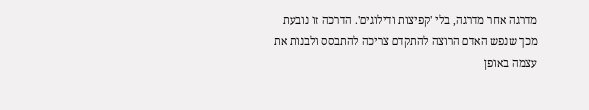מדרגה אחר מדרגה, בלי 'קפיצות ודילוגים'. הדרכה זו נובעת מכך שנפש האדם הרוצה להתקדם צריכה להתבסס ולבנות את עצמה באופן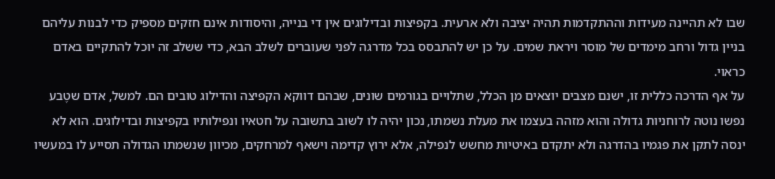שבו לא תהיינה מעידות וההתקדמות תהיה יציבה ולא ארעית. בקפיצות ובדילוגים אין די בנייה, והיסודות אינם חזקים מספיק כדי לבנות עליהם בניין גדול ורחב מימדים של מוסר ויראת שמים. על כן יש להתבסס בכל מדרגה לפני שעוברים לשלב הבא, כדי ששלב זה יוכל להתקיים באדם כראוי.
על אף הדרכה כללית זו, ישנם מצבים יוצאים מן הכלל, שתלויים בגורמים שונים, שבהם דווקא הקפיצה והדילוג טובים הם. למשל, אדם שטֶבע נפשו נוטה לרוחניות גדולה והוא מזהה בעצמו את מעלת נשמתו, נכון יהיה לו לשוב בתשובה על חטאיו ונפילותיו בקפיצות ובדילוגים. הוא לא ינסה לתקן את פגמיו בהדרגה ולא יתקדם באיטיות מחשש לנפילה, אלא ירוץ קדימה וישאף למרחקים, מכיוון שנשמתו הגדולה תסייע לו במעשיו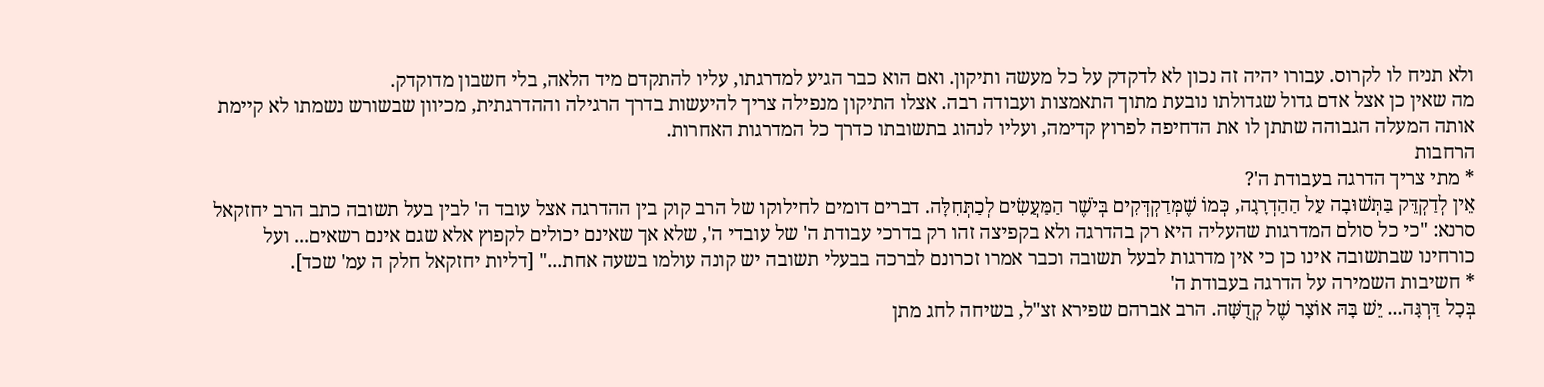ולא תניח לו לקרוס. עבורו יהיה זה נכון לא לדקדק על כל מעשה ותיקון. ואם הוא כבר הגיע למדרגתו, עליו להתקדם מיד הלאה, בלי חשבון מדוקדק.
מה שאין כן אצל אדם גדול שגדולתו נובעת מתוך התאמצות ועבודה רבה. אצלו התיקון מנפילה צריך להיעשות בדרך הרגילה וההדרגתית, מכיוון שבשורש נשמתו לא קיימת אותה המעלה הגבוהה שתתן לו את הדחיפה לפרוץ קדימה, ועליו לנהוג בתשובתו כדרך כל המדרגות האחרות.
הרחבות
* מתי צריך הדרגה בעבודת ה'?
אֵין לְדַקְדֵּק בַּתְּשׁוּבָה עַל הַהַדְרָגָה, כְּמוֹ שֶׁמְּדַקְדְּקִים בְּיֹשֶׁר הַמַּעֲשִׂים לְכַתְּחִלָּה. דברים דומים לחילוקו של הרב קוק בין ההדרגה אצל עובד ה' לבין בעל תשובה כתב הרב יחזקאל סרנא: "כי כל סולם המדרגות שהעליה היא רק בהדרגה ולא בקפיצה זהו רק בדרכי עבודת ה' של עובדי ה', שלא אך שאינם יכולים לקפוץ אלא שגם אינם רשאים... ועל כורחינו שבתשובה אינו כן כי אין מדרגות לבעל תשובה וכבר אמרו זכרונם לברכה בבעלי תשובה יש קונה עולמו בשעה אחת..." [דליות יחזקאל חלק ה עמ' שכד].
* חשיבות השמירה על הדרגה בעבודת ה'
בְּכָל דַּרְגָּה... יֵשׁ בָּהּ אוֹצָר שֶׁל קְדֻשָּׁה. הרב אברהם שפירא זצ"ל, בשיחה לחג מתן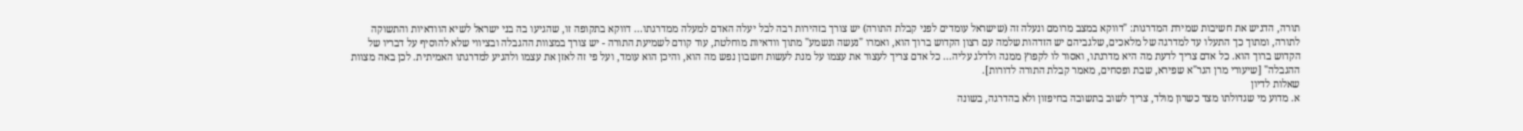תורה, הדגיש את חשיבות שמירת המדרגות: "דווקא במצב מרומם ונעלה זה (שישראל עומדים לפני קבלת התורה) יש צורך בזהירות רבה לבל יעלה האדם למעלה ממדרגתו... דווקא בתקופה זו, שהגיעו בה בני ישראל לשיא הוודאיות והתשוקה לתורה, ומתוך כך התעלו עד למדרגה של מלאכים, שלגביהם יש הזדהות שלמה עם רצון הקדוש ברוך הוא, ואמרו "נעשה ונשמע" מתוך וודאיות מוחלטת, עוד קודם לשמיעת התורה - יש צורך במצוות ההגבלה ובציווי שלא להוסיף על דבריו של הקדוש ברוך הוא. כל אדם צריך לדעת מה היא מדרגתו, ואסור לו לקפוץ ממנה ולדלג עליה... כל אדם צריך לעצור את עצמו על מנת לעשות חשבון נפש מה הוא, והיכן הוא עומד, ועל פי זה לאזן את עצמו ולהגיע למדרגתו האמיתית. לכן באה מצוות ההגבלה" [שיעורי מרן הגר"א שפירא, שבת ופסחים, מאמר קבלת התורה לדורות].
שאלות לדיון
א. מדוע מי שגדולתו מצד כשרון מולד, צריך לשוב בתשובה בחיפזון ולא בהדרגה, בשונה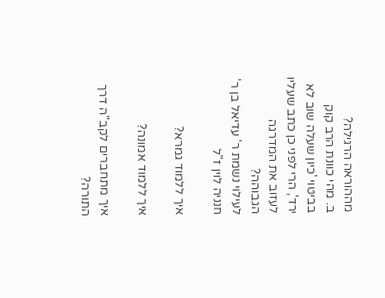מההוראה הרגילה?
ב. מהי כוונת הרב קוק בביטוי 'כיון שעלה שוב לא ירד', הרי לפני כן כתב שעליו לעזוב את המדרגה הגבוהה?
לעילוי נשמת ר' עדיאל בן ר' חנניה לוין ז"ל

איך ללמוד גמרא?

איך ללמוד אמונה?

איך מתחברים לקב"ה דרך התורה?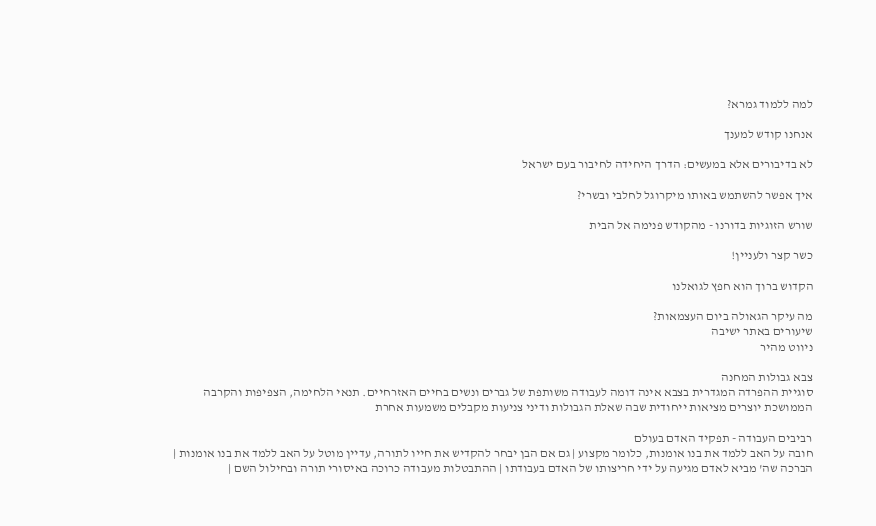למה ללמוד גמרא?

אנחנו קודש למענך

לא בדיבורים אלא במעשים: הדרך היחידה לחיבור בעם ישראל

איך אפשר להשתמש באותו מיקרוגל לחלבי ובשרי?

שורש הזוגיות בדורנו - מהקודש פנימה אל הבית

כשר קצר ולעניין!

הקדוש ברוך הוא חפץ לגואלנו

מה עיקר הגאולה ביום העצמאות?
שיעורים באתר ישיבה
ניווט מהיר

צבא גבולות המחנה
סוגיית ההפרדה המגדרית בצבא אינה דומה לעבודה משותפת של גברים ונשים בחיים האזרחיים. תנאי הלחימה, הצפיפות והקרבה הממושכת יוצרים מציאות ייחודית שבה שאלת הגבולות ודיני צניעות מקבלים משמעות אחרת

רביבים העבודה - תפקיד האדם בעולם
חובה על האב ללמד את בנו אומנות, כלומר מקצוע | גם אם הבן יבחר להקדיש את חייו לתורה, עדיין מוטל על האב ללמד את בנו אומנות | הברכה שה' מביא לאדם מגיעה על ידי חריצותו של האדם בעבודתו | ההתבטלות מעבודה כרוכה באיסורי תורה ובחילול השם |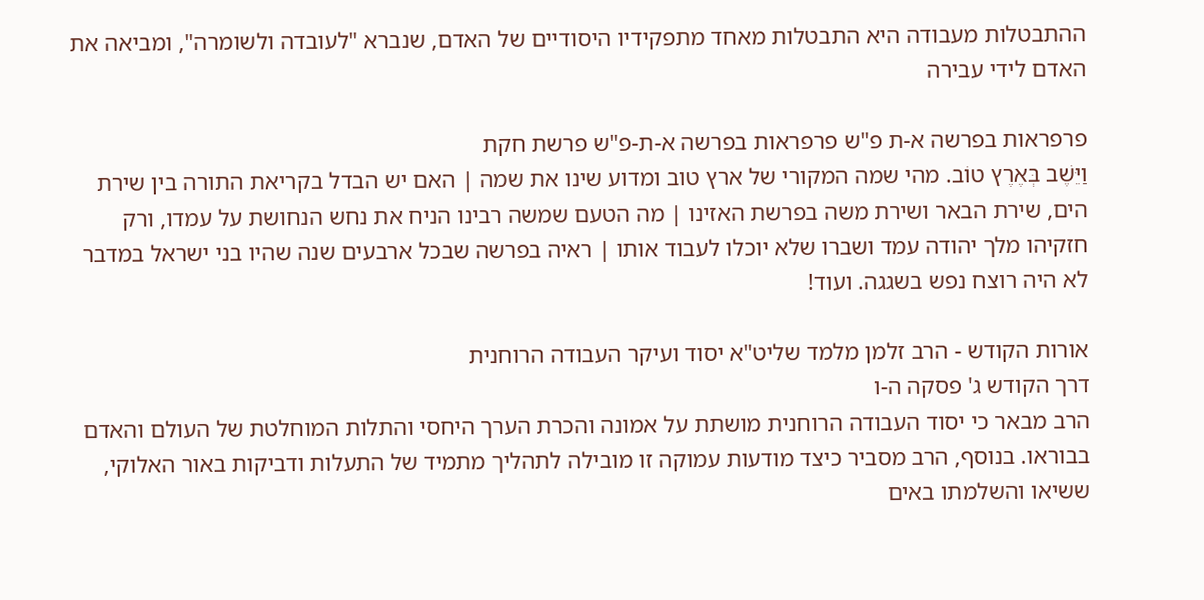ההתבטלות מעבודה היא התבטלות מאחד מתפקידיו היסודיים של האדם, שנברא "לעובדה ולשומרה", ומביאה את האדם לידי עבירה

פרפראות בפרשה א-ת פ"ש פרפראות בפרשה א-ת-פ"ש פרשת חקת
וַיֵּשֶׁב בְּאֶרֶץ טוֹב. מהי שמה המקורי של ארץ טוב ומדוע שינו את שמה | האם יש הבדל בקריאת התורה בין שירת הים, שירת הבאר ושירת משה בפרשת האזינו | מה הטעם שמשה רבינו הניח את נחש הנחושת על עמדו, ורק חזקיהו מלך יהודה עמד ושברו שלא יוכלו לעבוד אותו | ראיה בפרשה שבכל ארבעים שנה שהיו בני ישראל במדבר לא היה רוצח נפש בשגגה. ועוד!

אורות הקודש - הרב זלמן מלמד שליט"א יסוד ועיקר העבודה הרוחנית
דרך הקודש ג' פסקה ה-ו
הרב מבאר כי יסוד העבודה הרוחנית מושתת על אמונה והכרת הערך היחסי והתלות המוחלטת של העולם והאדם בבוראו. בנוסף, הרב מסביר כיצד מודעות עמוקה זו מובילה לתהליך מתמיד של התעלות ודביקות באור האלוקי, ששיאו והשלמתו באים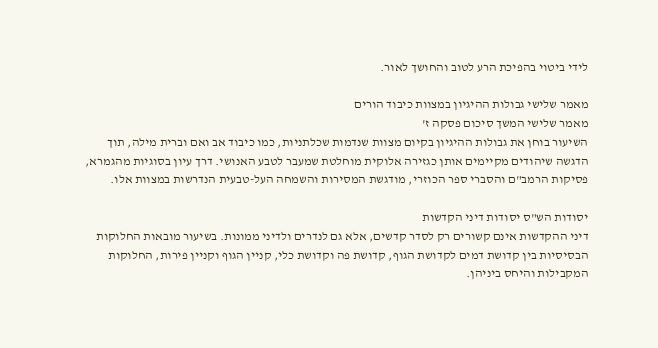לידי ביטוי בהפיכת הרע לטוב והחושך לאור.

מאמר שלישי גבולות ההיגיון במצוות כיבוד הורים
מאמר שלישי המשך סיכום פסקה ז'
השיעור בוחן את גבולות ההיגיון בקיום מצוות שנדמות שכלתניות, כמו כיבוד אב ואם וברית מילה, תוך הדגשה שיהודים מקיימים אותן כגזירה אלוקית מוחלטת שמעבר לטבע האנושי. דרך עיון בסוגיות מהגמרא, פסיקות הרמב"ם והסברי ספר הכוזרי, מודגשת המסירות והשמחה העל-טבעית הנדרשות במצוות אלו.

יסודות הש"ס יסודות דיני הקדשות
דיני ההקדשות אינם קשורים רק לסדר קדשים, אלא גם לנדרים ולדיני ממונות. בשיעור מובאות החלוקות הבסיסיות בין קדושת דמים לקדושת הגוף, קדושת פה וקדושת כלי, קניין הגוף וקניין פירות, החלוקות המקבילות והיחס ביניהן.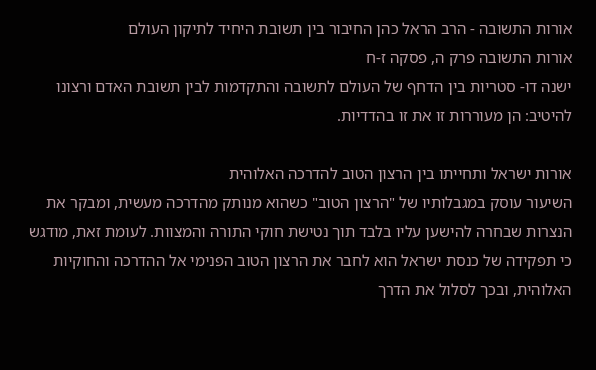אורות התשובה - הרב הראל כהן החיבור בין תשובת היחיד לתיקון העולם
אורות התשובה פרק ה, פסקה ז-ח
ישנה דו- סטריות בין הדחף של העולם לתשובה והתקדמות לבין תשובת האדם ורצונו להיטיב: הן מעוררות זו את זו בהדדיות.

אורות ישראל ותחייתו בין הרצון הטוב להדרכה האלוהית
השיעור עוסק במגבלותיו של "הרצון הטוב" כשהוא מנותק מהדרכה מעשית, ומבקר את הנצרות שבחרה להישען עליו בלבד תוך נטישת חוקי התורה והמצוות. לעומת זאת, מודגש כי תפקידה של כנסת ישראל הוא לחבר את הרצון הטוב הפנימי אל ההדרכה והחוקיות האלוהית, ובכך לסלול את הדרך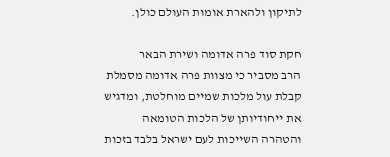לתיקון ולהארת אומות העולם כולן.

חקת סוד פרה אדומה ושירת הבאר
הרב מסביר כי מצוות פרה אדומה מסמלת קבלת עול מלכות שמיים מוחלטת, ומדגיש את ייחודיותן של הלכות הטומאה והטהרה השייכות לעם ישראל בלבד בזכות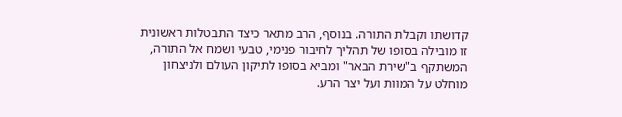קדושתו וקבלת התורה. בנוסף, הרב מתאר כיצד התבטלות ראשונית זו מובילה בסופו של תהליך לחיבור פנימי, טבעי ושמח אל התורה, המשתקף ב"שירת הבאר" ומביא בסופו לתיקון העולם ולניצחון מוחלט על המוות ועל יצר הרע.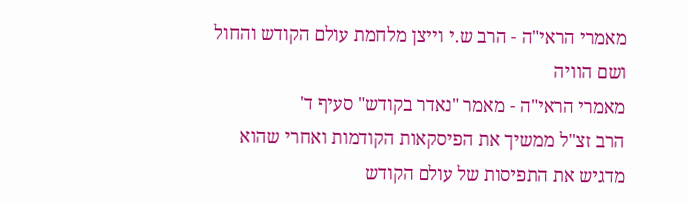מאמרי הראי"ה - הרב ש.י וייצן מלחמת עולם הקודש והחול ושם הוויה
מאמרי הראי"ה - מאמר "נאדר בקודש" סעיף ד'
הרב זצ"ל ממשיך את הפיסקאות הקודמות ואחרי שהוא מדגיש את התפיסות של עולם הקודש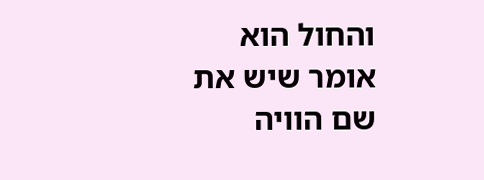והחול הוא אומר שיש את שם הוויה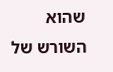שהוא השורש של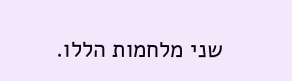שני מלחמות הללו.